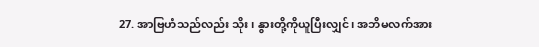27. အာဗြဟံသည်လည်း သိုး၊ နွားတို့ကိုယူပြီးလျှင်၊ အဘိမလက်အား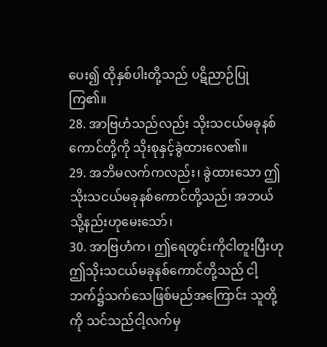ပေး၍ ထိုနှစ်ပါးတို့သည် ပဋိညာဉ်ပြုကြ၏။
28. အာဗြဟံသည်လည်း သိုးသငယ်မခုနစ်ကောင်တို့ကို သိုးစုနှင့်ခွဲထားလေ၏။
29. အဘိမလက်ကလည်း၊ ခွဲထားသော ဤသိုးသငယ်မခုနစ်ကောင်တို့သည်၊ အဘယ်သို့နည်းဟုမေးသော်၊
30. အာဗြဟံက၊ ဤရေတွင်းကိုငါတူးပြီးဟု ဤသိုးသငယ်မခုနစ်ကောင်တို့သည် ငါ့ဘက်၌သက်သေဖြစ်မည်အကြောင်း သူတို့ကို သင်သည်ငါ့လက်မှ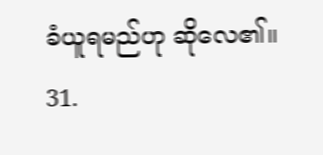ခံယူရမည်ဟု ဆိုလေ၏။
31.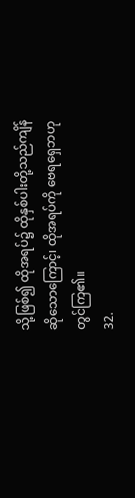သို့ဖြစ်၍ ထိုအရပ်၌ ထိုနှစ်ပါးတို့သည်ကျိန်ဆိုသောကြောင့်၊ ထိုအရပ်ကို ဗေရရှေဘဟုတွင်ကြ၏။
32.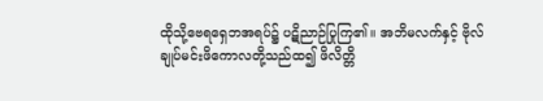ထိုသို့ဗေရရှေဘအရပ်၌ ပဋိညာဉ်ပြုကြ၏။ အဘိမလက်နှင့် ဗိုလ်ချုပ်မင်းဖိကောလတို့သည်ထ၍ ဖိလိတ္တိ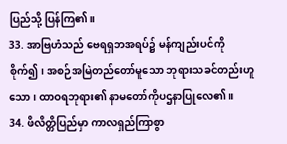ပြည်သို့ ပြန်ကြ၏။
33. အာဗြဟံသည် ဗေရရှဘအရပ်၌ မန်ကျည်းပင်ကိုစိုက်၍၊ အစဉ်အမြဲတည်တော်မူသော ဘုရားသခင်တည်းဟူသော၊ ထာဝရဘုရား၏ နာမတော်ကိုပဌနာပြုလေ၏။
34. ဖိလိတ္တိပြည်မှာ ကာလရှည်ကြာစွာ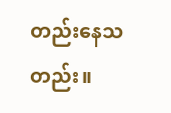တည်းနေသတည်း။